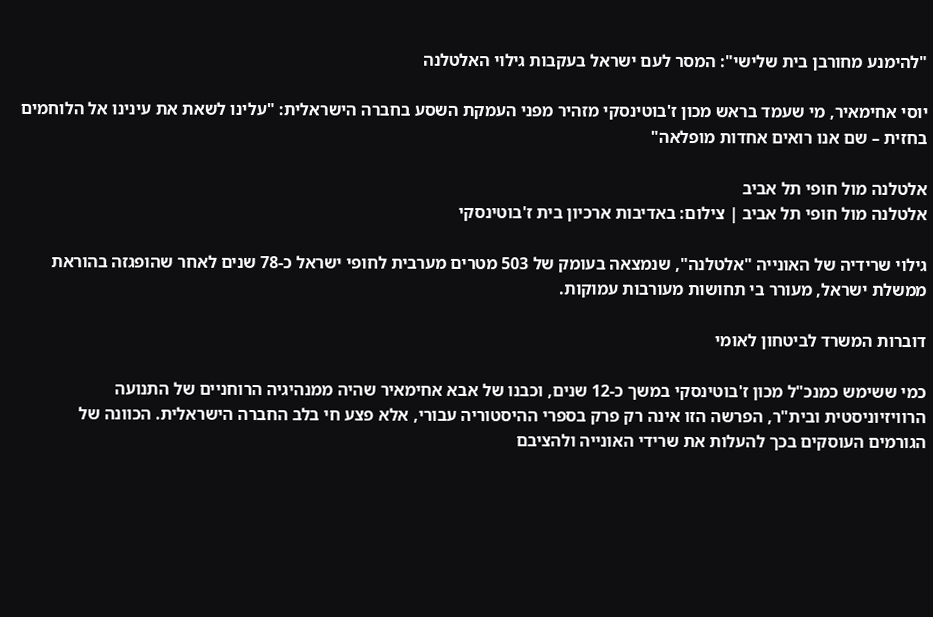"להימנע מחורבן בית שלישי": המסר לעם ישראל בעקבות גילוי האלטלנה

יוסי אחימאיר, מי שעמד בראש מכון ז'בוטינסקי מזהיר מפני העמקת השסע בחברה הישראלית: "עלינו לשאת את עינינו אל הלוחמים בחזית – שם אנו רואים אחדות מופלאה"

אלטלנה מול חופי תל אביב
אלטלנה מול חופי תל אביב | צילום: באדיבות ארכיון בית ז'בוטינסקי

גילוי שרידיה של האונייה "אלטלנה", שנמצאה בעומק של 503 מטרים מערבית לחופי ישראל כ-78 שנים לאחר שהופגזה בהוראת ממשלת ישראל, מעורר בי תחושות מעורבות עמוקות.

דוברות המשרד לביטחון לאומי

כמי ששימש כמנכ"ל מכון ז'בוטינסקי במשך כ-12 שנים, וכבנו של אבא אחימאיר שהיה ממנהיגיה הרוחניים של התנועה הרוויזיוניסטית ובית"ר, הפרשה הזו אינה רק פרק בספרי ההיסטוריה עבורי, אלא פצע חי בלב החברה הישראלית. הכוונה של הגורמים העוסקים בכך להעלות את שרידי האונייה ולהציבם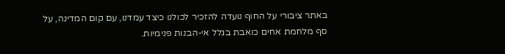באתר ציבורי על החוף נועדה להזכיר לכולנו כיצד עמדנו, עם קום המדינה, על סף מלחמת אחים כואבת בגלל אי-הבנות פנימיות.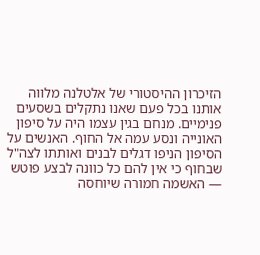הזיכרון ההיסטורי של אלטלנה מלווה אותנו בכל פעם שאנו נתקלים בשסעים פנימיים. מנחם בגין עצמו היה על סיפון האונייה ונסע עמה אל החוף. האנשים על הסיפון הניפו דגלים לבנים ואותתו לצה"ל שבחוף כי אין להם כל כוונה לבצע פוטש — האשמה חמורה שיוחסה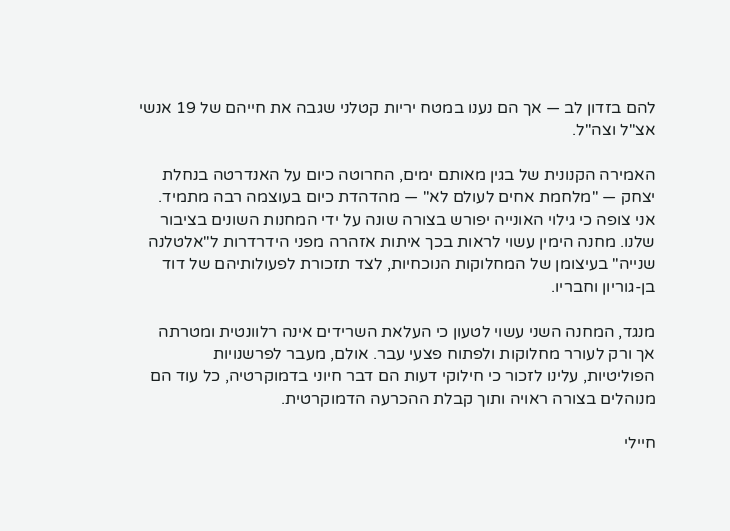להם בזדון לב — אך הם נענו במטח יריות קטלני שגבה את חייהם של 19 אנשי אצ"ל וצה"ל.

האמירה הקנונית של בגין מאותם ימים, החרוטה כיום על האנדרטה בנחלת יצחק — "מלחמת אחים לעולם לא" — מהדהדת כיום בעוצמה רבה מתמיד.
אני צופה כי גילוי האונייה יפורש בצורה שונה על ידי המחנות השונים בציבור שלנו. מחנה הימין עשוי לראות בכך איתות אזהרה מפני הידרדרות ל"אלטלנה שנייה" בעיצומן של המחלוקות הנוכחיות, לצד תזכורת לפעולותיהם של דוד בן-גוריון וחבריו.

מנגד, המחנה השני עשוי לטעון כי העלאת השרידים אינה רלוונטית ומטרתה אך ורק לעורר מחלוקות ולפתוח פצעי עבר. אולם, מעבר לפרשנויות הפוליטיות, עלינו לזכור כי חילוקי דעות הם דבר חיוני בדמוקרטיה, כל עוד הם מנוהלים בצורה ראויה ותוך קבלת ההכרעה הדמוקרטית.

חיילי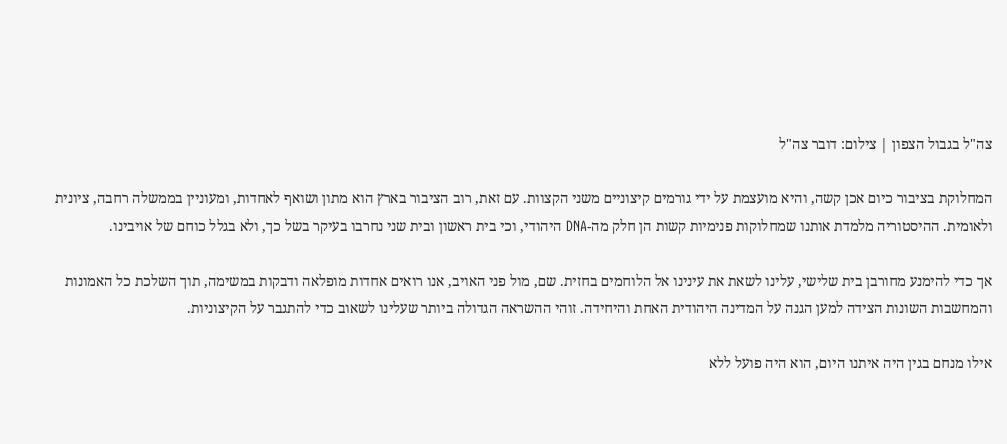צה"ל בגבול הצפון | צילום: דובר צה"ל

המחלוקת בציבור כיום אכן קשה, והיא מועצמת על ידי גורמים קיצוניים משני הקצוות. עם זאת, רוב הציבור בארץ הוא מתון ושואף לאחדות, ומעוניין בממשלה רחבה, ציונית ולאומית. ההיסטוריה מלמדת אותנו שמחלוקות פנימיות קשות הן חלק מה-DNA היהודי, וכי בית ראשון ובית שני נחרבו בעיקר בשל כך, ולא בגלל כוחם של אויבינו.

אך כדי להימנע מחורבן בית שלישי, עלינו לשאת את עינינו אל הלוחמים בחזית. שם, מול פני האויב, אנו רואים אחדות מופלאה ודבקות במשימה, תוך השלכת כל האמונות והמחשבות השונות הצידה למען הגנה על המדינה היהודית האחת והיחידה. זוהי ההשראה הגדולה ביותר שעלינו לשאוב כדי להתגבר על הקיצוניות.

אילו מנחם בגין היה איתנו היום, הוא היה פועל ללא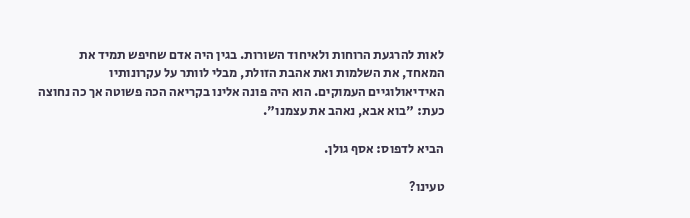לאות להרגעת הרוחות ולאיחוד השורות. בגין היה אדם שחיפש תמיד את המאחד, את השלמות ואת אהבת הזולת, מבלי לוותר על עקרונותיו האידיאולוגיים העמוקים. הוא היה פונה אלינו בקריאה הכה פשוטה אך כה נחוצה כעת: "בוא אבא, נאהב את עצמנו".

הביא לדפוס: אסף גולן.

טעינו?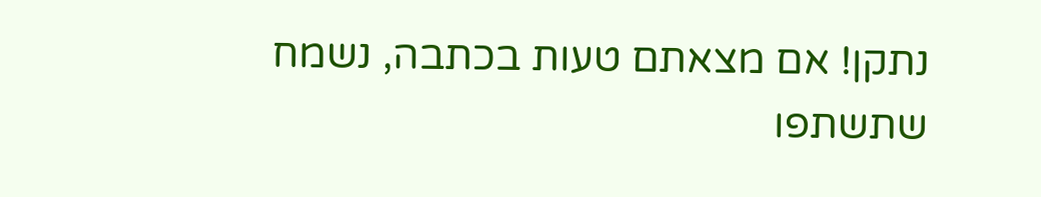נתקן! אם מצאתם טעות בכתבה, נשמח שתשתפו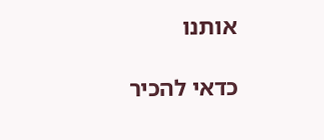אותנו

כדאי להכיר